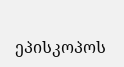ეპისკოპოს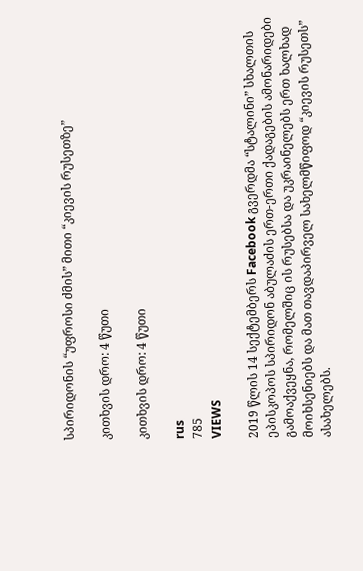სპირიდონის “უფროსი ძმის” მითი “კიევის რუსეთზე”

კითხვის დრო: 4 წუთი

კითხვის დრო: 4 წუთი

rus
785
VIEWS

2019 წლის 14 სექტემბერს Facebook გვერდმა “სტალინი” სხალთის ეპისკოპოს სპირიდონ აბულაძის ერთ-ერთი ქადაგების ამონარიდები გამოაქვეყნა, რომელშიც ის რუსებსა და უკრაინელებს ერთ ხალხად მოიხსენიებს და მათ თავდაპირველ სახელმწიფოდ “კიევის რუსეთს” ასახელებს.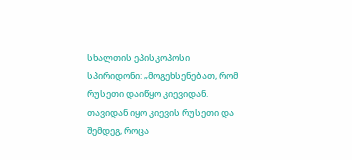სხალთის ეპისკოპოსი სპირიდონი: „მოგეხსენებათ, რომ რუსეთი დაიწყო კიევიდან. თავიდან იყო კიევის რუსეთი და შემდეგ, როცა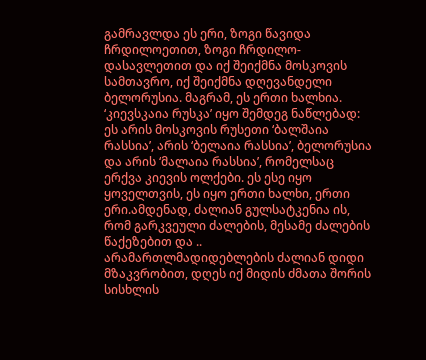გამრავლდა ეს ერი, ზოგი წავიდა ჩრდილოეთით, ზოგი ჩრდილო-დასავლეთით და იქ შეიქმნა მოსკოვის სამთავრო, იქ შეიქმნა დღევანდელი ბელორუსია. მაგრამ, ეს ერთი ხალხია. ‘კიევსკაია რუსკა’ იყო შემდეგ ნაწლებად: ეს არის მოსკოვის რუსეთი ‘ბალშაია რასსია’, არის ‘ბელაია რასსია’, ბელორუსია და არის ‘მალაია რასსია’, რომელსაც ერქვა კიევის ოლქები. ეს ესე იყო ყოველთვის, ეს იყო ერთი ხალხი, ერთი ერი.ამდენად, ძალიან გულსატკენია ის, რომ გარკვეული ძალების, მესამე ძალების წაქეზებით და .. არამართლმადიდებლების ძალიან დიდი მზაკვრობით, დღეს იქ მიდის ძმათა შორის სისხლის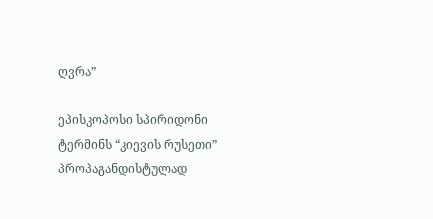ღვრა”

ეპისკოპოსი სპირიდონი ტერმინს “კიევის რუსეთი” პროპაგანდისტულად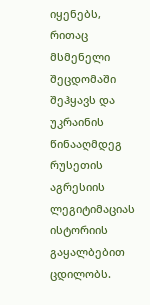იყენებს, რითაც მსმენელი შეცდომაში შეჰყავს და უკრაინის წინააღმდეგ რუსეთის აგრესიის ლეგიტიმაციას ისტორიის გაყალბებით ცდილობს.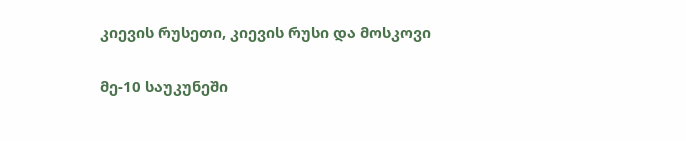კიევის რუსეთი, კიევის რუსი და მოსკოვი

მე-10 საუკუნეში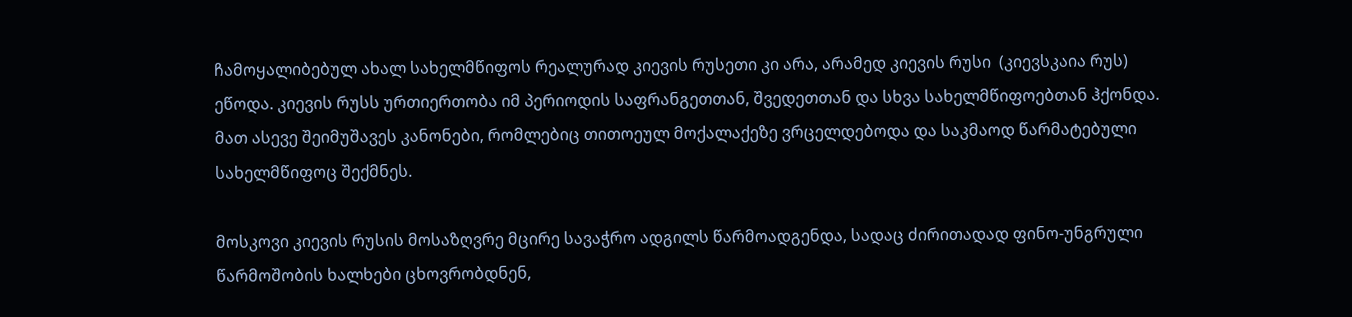ჩამოყალიბებულ ახალ სახელმწიფოს რეალურად კიევის რუსეთი კი არა, არამედ კიევის რუსი  (კიევსკაია რუს) ეწოდა. კიევის რუსს ურთიერთობა იმ პერიოდის საფრანგეთთან, შვედეთთან და სხვა სახელმწიფოებთან ჰქონდა. მათ ასევე შეიმუშავეს კანონები, რომლებიც თითოეულ მოქალაქეზე ვრცელდებოდა და საკმაოდ წარმატებული სახელმწიფოც შექმნეს.

მოსკოვი კიევის რუსის მოსაზღვრე მცირე სავაჭრო ადგილს წარმოადგენდა, სადაც ძირითადად ფინო-უნგრული წარმოშობის ხალხები ცხოვრობდნენ,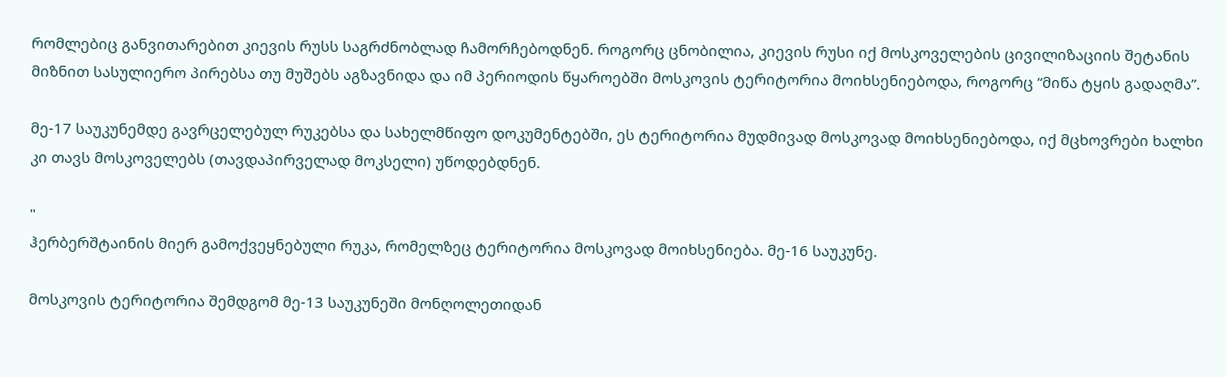რომლებიც განვითარებით კიევის რუსს საგრძნობლად ჩამორჩებოდნენ. როგორც ცნობილია, კიევის რუსი იქ მოსკოველების ცივილიზაციის შეტანის მიზნით სასულიერო პირებსა თუ მუშებს აგზავნიდა და იმ პერიოდის წყაროებში მოსკოვის ტერიტორია მოიხსენიებოდა, როგორც “მიწა ტყის გადაღმა”.

მე-17 საუკუნემდე გავრცელებულ რუკებსა და სახელმწიფო დოკუმენტებში, ეს ტერიტორია მუდმივად მოსკოვად მოიხსენიებოდა, იქ მცხოვრები ხალხი კი თავს მოსკოველებს (თავდაპირველად მოკსელი) უწოდებდნენ.

"
ჰერბერშტაინის მიერ გამოქვეყნებული რუკა, რომელზეც ტერიტორია მოსკოვად მოიხსენიება. მე-16 საუკუნე.

მოსკოვის ტერიტორია შემდგომ მე-13 საუკუნეში მონღოლეთიდან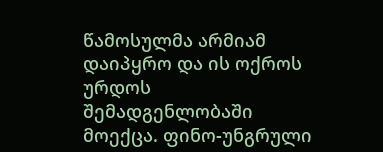წამოსულმა არმიამ დაიპყრო და ის ოქროს ურდოს შემადგენლობაში მოექცა. ფინო-უნგრული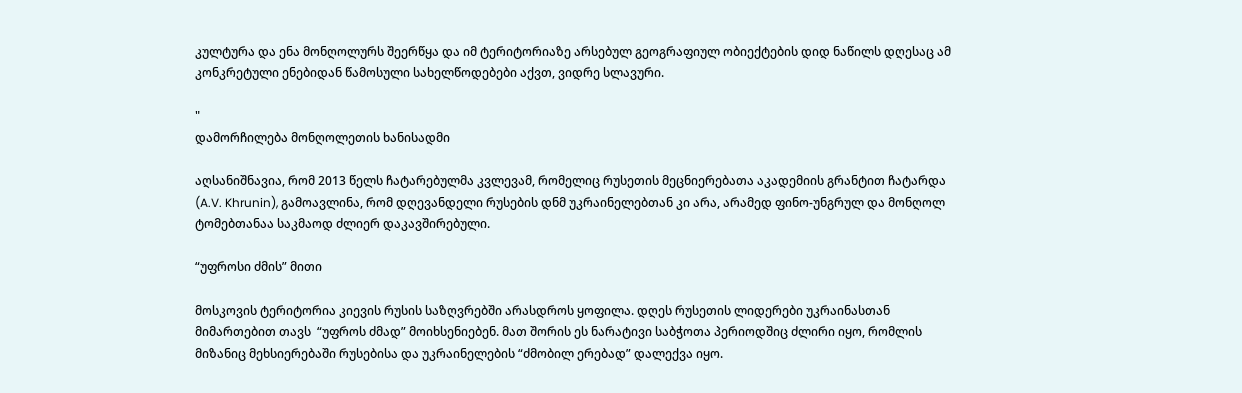კულტურა და ენა მონღოლურს შეერწყა და იმ ტერიტორიაზე არსებულ გეოგრაფიულ ობიექტების დიდ ნაწილს დღესაც ამ კონკრეტული ენებიდან წამოსული სახელწოდებები აქვთ, ვიდრე სლავური.

"
დამორჩილება მონღოლეთის ხანისადმი

აღსანიშნავია, რომ 2013 წელს ჩატარებულმა კვლევამ, რომელიც რუსეთის მეცნიერებათა აკადემიის გრანტით ჩატარდა (A.V. Khrunin), გამოავლინა, რომ დღევანდელი რუსების დნმ უკრაინელებთან კი არა, არამედ ფინო-უნგრულ და მონღოლ ტომებთანაა საკმაოდ ძლიერ დაკავშირებული.

“უფროსი ძმის” მითი

მოსკოვის ტერიტორია კიევის რუსის საზღვრებში არასდროს ყოფილა. დღეს რუსეთის ლიდერები უკრაინასთან მიმართებით თავს  “უფროს ძმად” მოიხსენიებენ. მათ შორის ეს ნარატივი საბჭოთა პერიოდშიც ძლირი იყო, რომლის მიზანიც მეხსიერებაში რუსებისა და უკრაინელების “ძმობილ ერებად” დალექვა იყო.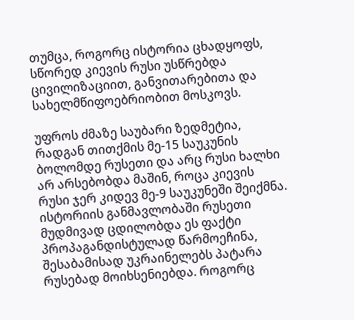თუმცა, როგორც ისტორია ცხადყოფს, სწორედ კიევის რუსი უსწრებდა ცივილიზაციით, განვითარებითა და სახელმწიფოებრიობით მოსკოვს.

უფროს ძმაზე საუბარი ზედმეტია, რადგან თითქმის მე-15 საუკუნის ბოლომდე რუსეთი და არც რუსი ხალხი არ არსებობდა მაშინ, როცა კიევის რუსი ჯერ კიდევ მე-9 საუკუნეში შეიქმნა. ისტორიის განმავლობაში რუსეთი მუდმივად ცდილობდა ეს ფაქტი პროპაგანდისტულად წარმოეჩინა, შესაბამისად უკრაინელებს პატარა რუსებად მოიხსენიებდა. როგორც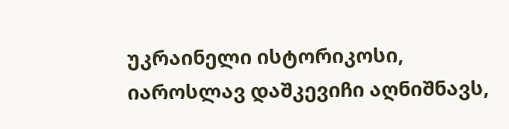უკრაინელი ისტორიკოსი, იაროსლავ დაშკევიჩი აღნიშნავს,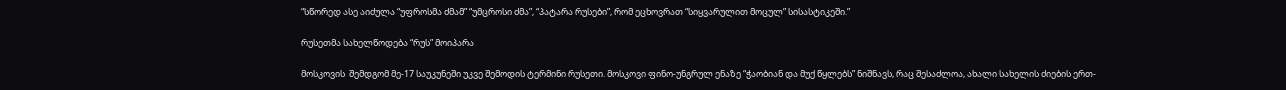“სწორედ ასე აიძულა “უფროსმა ძმამ” “უმცროსი ძმა”, “პატარა რუსები”, რომ ეცხოვრათ “სიყვარულით მოცულ” სისასტიკეში.”

რუსეთმა სახელწოდება “რუს” მოიპარა

მოსკოვის  შემდგომ მე-17 საუკუნეში უკვე შემოდის ტერმინი რუსეთი. მოსკოვი ფინო-უნგრულ ენაზე “ჭაობიან და მუქ წყლებს” ნიშნავს, რაც შესაძლოა, ახალი სახელის ძიების ერთ-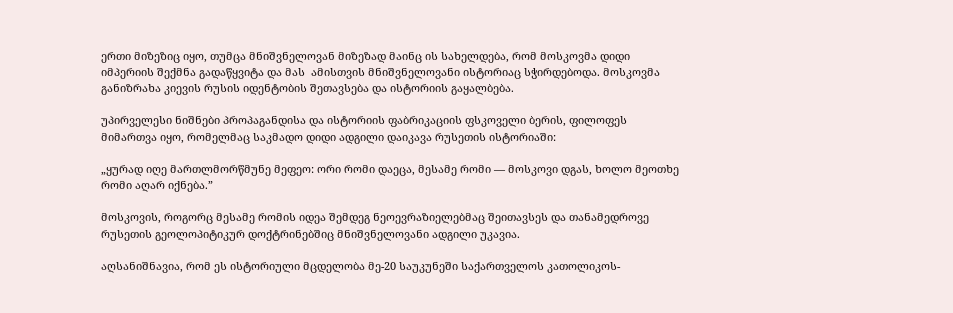ერთი მიზეზიც იყო, თუმცა მნიშვნელოვან მიზეზად მაინც ის სახელდება, რომ მოსკოვმა დიდი იმპერიის შექმნა გადაწყვიტა და მას  ამისთვის მნიშვნელოვანი ისტორიაც სჭირდებოდა. მოსკოვმა განიზრახა კიევის რუსის იდენტობის შეთავსება და ისტორიის გაყალბება.

უპირველესი ნიშნები პროპაგანდისა და ისტორიის ფაბრიკაციის ფსკოველი ბერის, ფილოფეს მიმართვა იყო, რომელმაც საკმადო დიდი ადგილი დაიკავა რუსეთის ისტორიაში:

„ყურად იღე მართლმორწმუნე მეფეო: ორი რომი დაეცა, მესამე რომი — მოსკოვი დგას, ხოლო მეოთხე რომი აღარ იქნება.”

მოსკოვის, როგორც მესამე რომის იდეა შემდეგ ნეოევრაზიელებმაც შეითავსეს და თანამედროვე რუსეთის გეოლოპიტიკურ დოქტრინებშიც მნიშვნელოვანი ადგილი უკავია.

აღსანიშნავია, რომ ეს ისტორიული მცდელობა მე-20 საუკუნეში საქართველოს კათოლიკოს-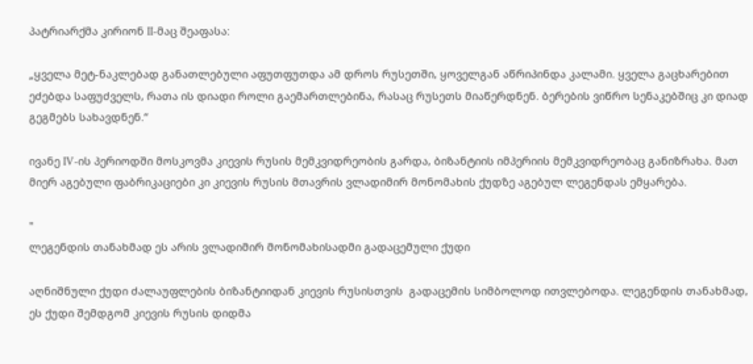პატრიარქმა კირიონ II-მაც შეაფასა:

„ყველა მეტ-ნაკლებად განათლებული აფუთფუთდა ამ დროს რუსეთში, ყოველგან აწრიპინდა კალამი. ყველა გაცხარებით ეძებდა საფუძველს, რათა ის დიადი როლი გაემართლებინა, რასაც რუსეთს მიაწერდნენ. ბერების ვიწრო სენაკებშიც კი დიად გეგმებს სახავდნენ.“

ივანე IV-ის პერიოდში მოსკოვმა კიევის რუსის მემკვიდრეობის გარდა, ბიზანტიის იმპერიის მემკვიდრეობაც განიზრახა. მათ მიერ აგებული ფაბრიკაციები კი კიევის რუსის მთავრის ვლადიმირ მონომახის ქუდზე აგებულ ლეგენდას ემყარება.

"
ლეგენდის თანახმად ეს არის ვლადიმირ მონომახისადმი გადაცემული ქუდი

აღნიშნული ქუდი ძალაუფლების ბიზანტიიდან კიევის რუსისთვის  გადაცემის სიმბოლოდ ითვლებოდა. ლეგენდის თანახმად, ეს ქუდი შემდგომ კიევის რუსის დიდმა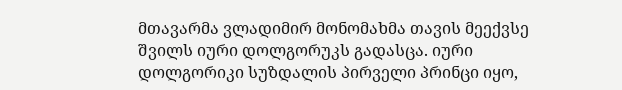მთავარმა ვლადიმირ მონომახმა თავის მეექვსე შვილს იური დოლგორუკს გადასცა. იური დოლგორიკი სუზდალის პირველი პრინცი იყო,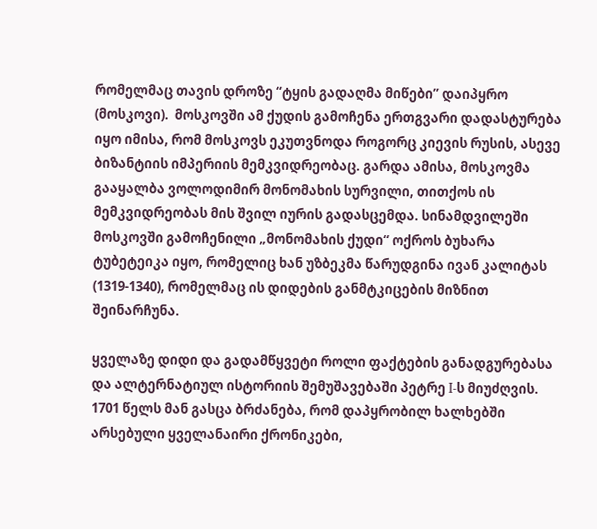რომელმაც თავის დროზე “ტყის გადაღმა მიწები” დაიპყრო (მოსკოვი).  მოსკოვში ამ ქუდის გამოჩენა ერთგვარი დადასტურება იყო იმისა, რომ მოსკოვს ეკუთვნოდა როგორც კიევის რუსის, ასევე ბიზანტიის იმპერიის მემკვიდრეობაც. გარდა ამისა, მოსკოვმა გააყალბა ვოლოდიმირ მონომახის სურვილი, თითქოს ის მემკვიდრეობას მის შვილ იურის გადასცემდა. სინამდვილეში მოსკოვში გამოჩენილი „მონომახის ქუდი“ ოქროს ბუხარა ტუბეტეიკა იყო, რომელიც ხან უზბეკმა წარუდგინა ივან კალიტას (1319-1340), რომელმაც ის დიდების განმტკიცების მიზნით შეინარჩუნა.

ყველაზე დიდი და გადამწყვეტი როლი ფაქტების განადგურებასა და ალტერნატიულ ისტორიის შემუშავებაში პეტრე I-ს მიუძღვის. 1701 წელს მან გასცა ბრძანება, რომ დაპყრობილ ხალხებში არსებული ყველანაირი ქრონიკები,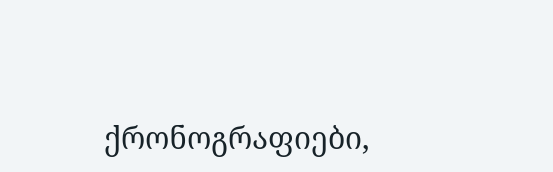ქრონოგრაფიები,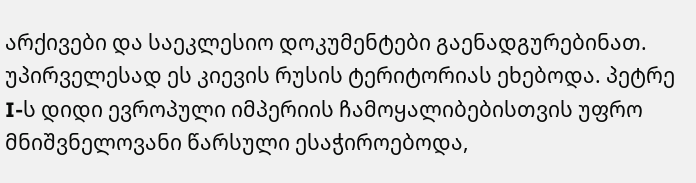არქივები და საეკლესიო დოკუმენტები გაენადგურებინათ. უპირველესად ეს კიევის რუსის ტერიტორიას ეხებოდა. პეტრე I-ს დიდი ევროპული იმპერიის ჩამოყალიბებისთვის უფრო მნიშვნელოვანი წარსული ესაჭიროებოდა,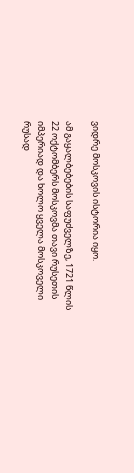ვიდრე მოსკოვის ისტორია იყო.

ამ გაყალბებების საფუძველზე, 1721 წლის 22 ოქტომბერს მოსკოვმა თავი რუსეთის იმპერიად და ხოლო ყველა მოსკოველი რუსად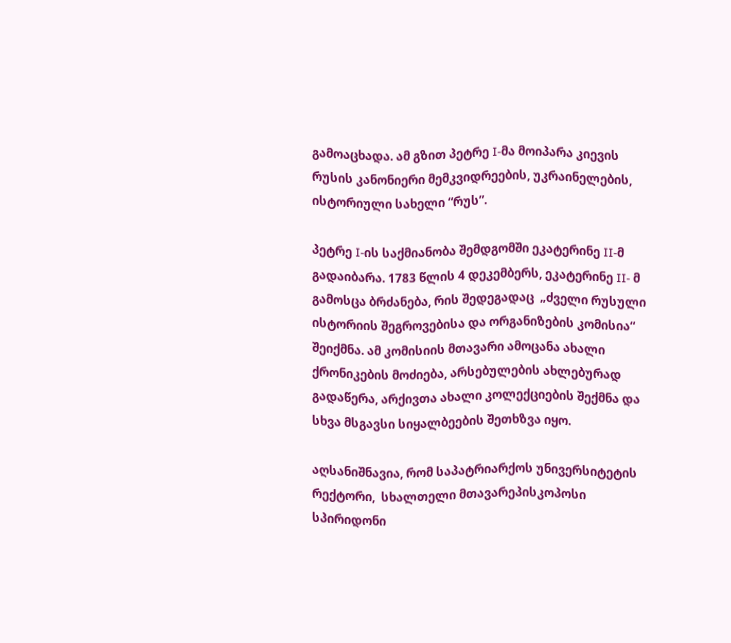გამოაცხადა. ამ გზით პეტრე I-მა მოიპარა კიევის რუსის კანონიერი მემკვიდრეების, უკრაინელების, ისტორიული სახელი “რუს”.

პეტრე I-ის საქმიანობა შემდგომში ეკატერინე II-მ გადაიბარა. 1783 წლის 4 დეკემბერს, ეკატერინე II- მ გამოსცა ბრძანება, რის შედეგადაც  „ძველი რუსული ისტორიის შეგროვებისა და ორგანიზების კომისია“ შეიქმნა. ამ კომისიის მთავარი ამოცანა ახალი ქრონიკების მოძიება, არსებულების ახლებურად გადაწერა, არქივთა ახალი კოლექციების შექმნა და სხვა მსგავსი სიყალბეების შეთხზვა იყო.

აღსანიშნავია, რომ საპატრიარქოს უნივერსიტეტის რექტორი,  სხალთელი მთავარეპისკოპოსი სპირიდონი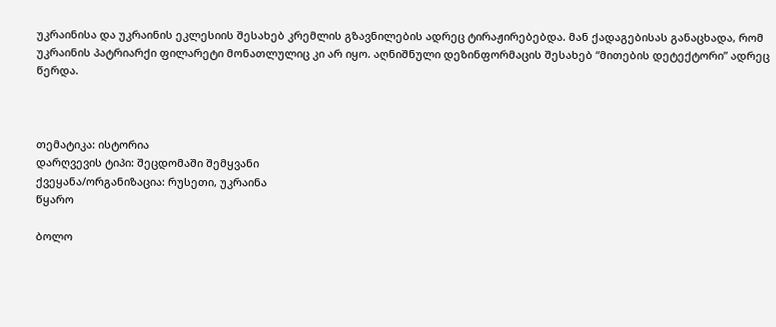უკრაინისა და უკრაინის ეკლესიის შესახებ კრემლის გზავნილების ადრეც ტირაჟირებებდა. მან ქადაგებისას განაცხადა, რომ უკრაინის პატრიარქი ფილარეტი მონათლულიც კი არ იყო. აღნიშნული დეზინფორმაცის შესახებ “მითების დეტექტორი” ადრეც წერდა.



თემატიკა: ისტორია
დარღვევის ტიპი: შეცდომაში შემყვანი
ქვეყანა/ორგანიზაცია: რუსეთი, უკრაინა
წყარო

ბოლო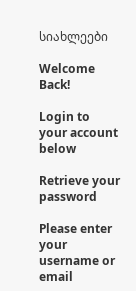სიახლეები

Welcome Back!

Login to your account below

Retrieve your password

Please enter your username or email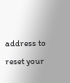address to reset your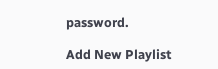password.

Add New Playlist